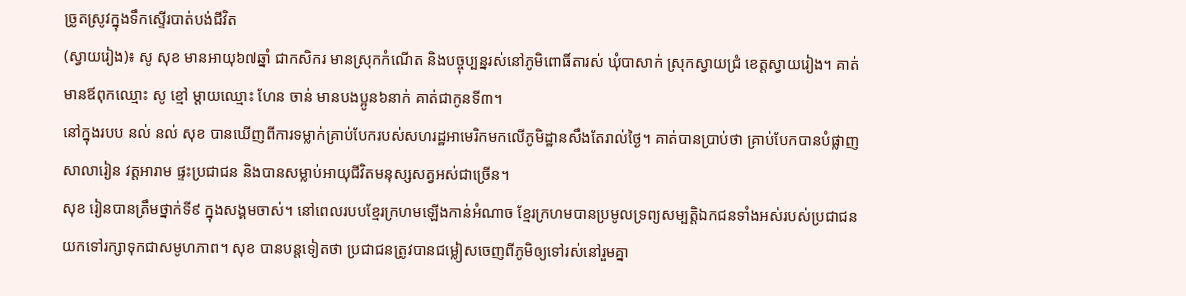ច្រូតស្រូវក្នុងទឹកស្ទើរបាត់បង់ជីវិត
(ស្វាយរៀង)៖ សូ សុខ មានអាយុ៦៧ឆ្នាំ ជាកសិករ មានស្រុកកំណើត និងបច្ចុប្បន្នរស់នៅភូមិពោធិ៍តារស់ ឃុំបាសាក់ ស្រុកស្វាយជ្រំ ខេត្តស្វាយរៀង។ គាត់មានឪពុកឈ្មោះ សូ ខ្មៅ ម្តាយឈ្មោះ ហែន ចាន់ មានបងប្អូន៦នាក់ គាត់ជាកូនទី៣។
នៅក្នុងរបប នល់ នល់ សុខ បានឃើញពីការទម្លាក់គ្រាប់បែករបស់សហរដ្ឋអាមេរិកមកលើភូមិដ្ឋានសឹងតែរាល់ថ្ងៃ។ គាត់បានប្រាប់ថា គ្រាប់បែកបានបំផ្លាញសាលារៀន វត្តអារាម ផ្ទះប្រជាជន និងបានសម្លាប់អាយុជីវិតមនុស្សសត្វអស់ជាច្រើន។
សុខ រៀនបានត្រឹមថ្នាក់ទី៩ ក្នុងសង្គមចាស់។ នៅពេលរបបខ្មែរក្រហមឡើងកាន់អំណាច ខ្មែរក្រហមបានប្រមូលទ្រព្យសម្បត្តិឯកជនទាំងអស់របស់ប្រជាជនយកទៅរក្សាទុកជាសមូហភាព។ សុខ បានបន្តទៀតថា ប្រជាជនត្រូវបានជម្លៀសចេញពីភូមិឲ្យទៅរស់នៅរួមគ្នា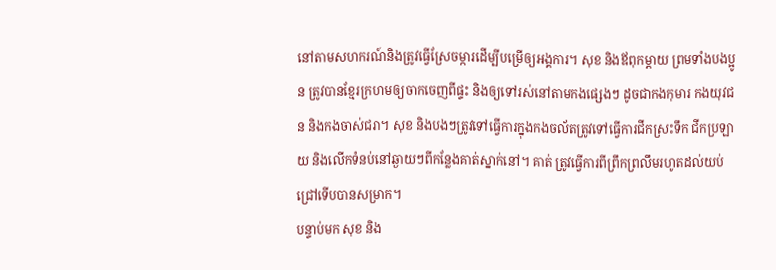នៅតាមសហករណ៍និងត្រូវធ្វើស្រែចម្ការដើម្បីបម្រើឲ្យអង្គការ។ សុខ និងឪពុកម្តាយ ព្រមទាំងបងប្អូន ត្រូវបានខ្មែរក្រហមឲ្យចាកចេញពីផ្ទះ និងឲ្យទៅរស់នៅតាមកងផ្សេងៗ ដូចជាកងកុមារ កងយុវជន និងកងចាស់ជរា។ សុខ និងបងៗត្រូវទៅធ្វើការក្នុងកងចល័តត្រូវទៅធ្វើការជីកស្រះទឹក ជីកប្រឡាយ និងលើកទំនប់នៅឆ្ងាយៗពីកន្លែងគាត់ស្នាក់នៅ។ គាត់ ត្រូវធ្វើការពីព្រឹកព្រលឹមរហូតដល់យប់ជ្រៅទើបបានសម្រាក។
បន្ទាប់មក សុខ និង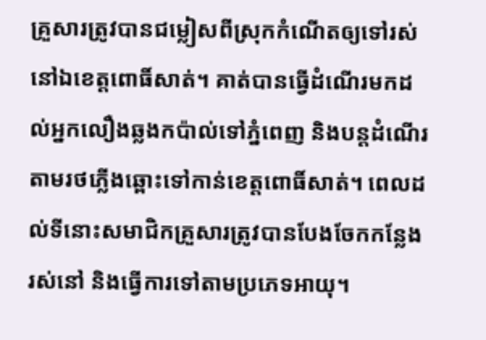គ្រួសារត្រូវបានជម្លៀសពីស្រុកកំណើតឲ្យទៅរស់នៅឯខេត្តពោធិ៍សាត់។ គាត់បានធ្វើដំណើរមកដល់អ្នកលឿងឆ្លងកប៉ាល់ទៅភ្នំពេញ និងបន្តដំណើរតាមរថភ្លើងឆ្ពោះទៅកាន់ខេត្តពោធិ៍សាត់។ ពេលដល់ទីនោះសមាជិកគ្រួសារត្រូវបានបែងចែកកន្លែងរស់នៅ និងធ្វើការទៅតាមប្រភេទអាយុ។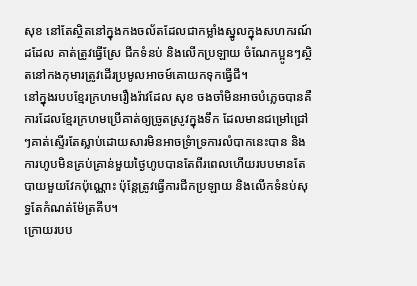សុខ នៅតែស្ថិតនៅក្នុងកងចល័តដែលជាកម្លាំងស្នូលក្នុងសហករណ៍ដដែល គាត់ត្រូវធ្វើស្រែ ជីកទំនប់ និងលើកប្រឡាយ ចំណែកប្អូនៗស្ថិតនៅកងកុមារត្រូវដើរប្រមូលអាចម៍គោយកទុកធ្វើជី។
នៅក្នុងរបបខ្មែរក្រហមរឿងរ៉ាវដែល សុខ ចងចាំមិនអាចបំភ្លេចបានគឺការដែលខ្មែរក្រហមប្រើគាត់ឲ្យច្រូតស្រូវក្នុងទឹក ដែលមានជម្រៅជ្រៅៗគាត់ស្ទើរតែស្លាប់ដោយសារមិនអាចទ្រំាទ្រការលំបាកនេះបាន និងការហូបមិនគ្រប់គ្រាន់មួយថ្ងៃហូបបានតែពីរពេលហើយរបបមានតែបាយមួយវែកប៉ុណ្ណោះ ប៉ុន្តែត្រូវធ្វើការជីកប្រឡាយ និងលើកទំនប់សុទ្ធតែកំណត់ម៉ែត្រគីប។
ក្រោយរបប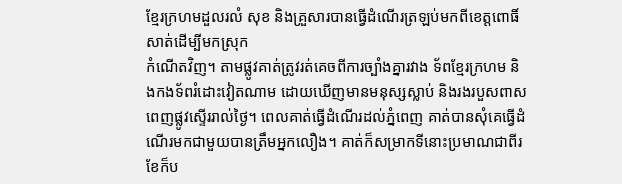ខ្មែរក្រហមដួលរលំ សុខ និងគ្រួសារបានធ្វើដំណើរត្រឡប់មកពីខេត្តពោធិ៍សាត់ដើម្បីមកស្រុក
កំណើតវិញ។ តាមផ្លូវគាត់ត្រូវរត់គេចពីការច្បាំងគ្នារវាង ទ័ពខ្មែរក្រហម និងកងទ័ពរំដោះវៀតណាម ដោយឃើញមានមនុស្សស្លាប់ និងរងរបួសពាសពេញផ្លូវស្ទើររាល់ថ្ងៃ។ ពេលគាត់ធ្វើដំណើរដល់ភ្នំពេញ គាត់បានសុំគេធ្វើដំណើរមកជាមួយបានត្រឹមអ្នកលឿង។ គាត់ក៏សម្រាកទីនោះប្រមាណជាពីរខែក៏ប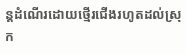ន្តដំណើរដោយថ្មើរជើងរហូតដល់ស្រុក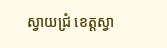ស្វាយជ្រំ ខេត្តស្វា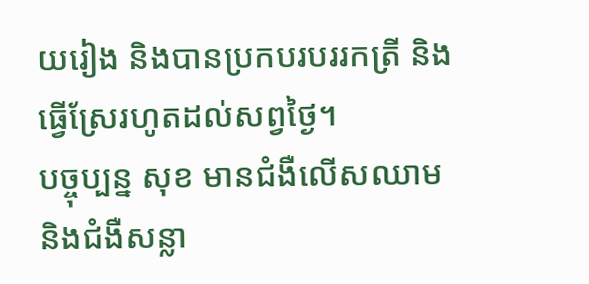យរៀង និងបានប្រកបរបររកត្រី និងធ្វើស្រែរហូតដល់សព្វថ្ងៃ។
បច្ចុប្បន្ន សុខ មានជំងឺលើសឈាម និងជំងឺសន្លា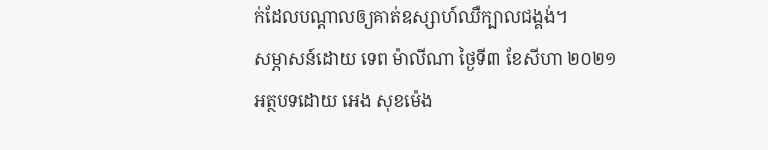ក់ដែលបណ្តាលឲ្យគាត់ឧស្សាហ៍ឈឺក្បាលជង្គង់។
សម្ភាសន៍ដោយ ទេព ម៉ាលីណា ថ្ងៃទី៣ ខែសីហា ២០២១
អត្ថបទដោយ អេង សុខម៉េង